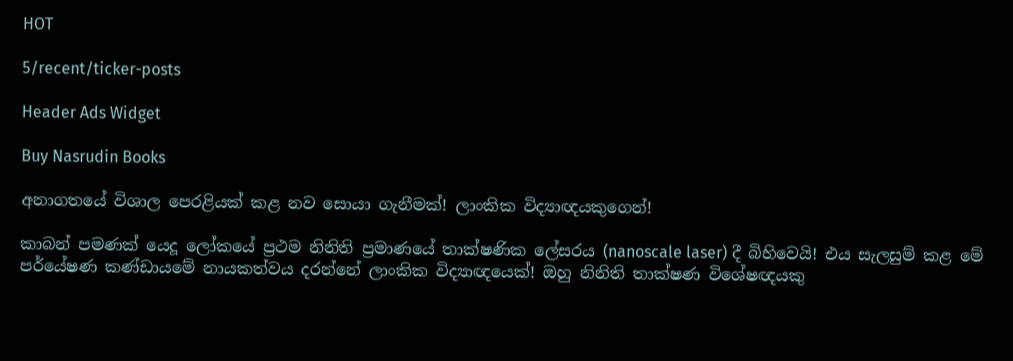HOT

5/recent/ticker-posts

Header Ads Widget

Buy Nasrudin Books

අනාගතයේ විශාල පෙරළියක් කළ නව සොයා ගැනීමක්! ලාංකික විද්‍යාඥයකුගෙන්!

කාබන් පමණක් යෙදූ ලෝකයේ ප්‍රථම නිනිති ප්‍රමාණයේ තාක්ෂණික ලේසරය (nanoscale laser) දී බිහිවෙයි! එය සැලසුම් කළ මේ පර්යේෂණ කණ්ඩායමේ නායකත්වය දරන්නේ ලාංකික විද්‍යාඥයෙක්! ඔහු නිනිති තාක්ෂණ විශේෂඥයකු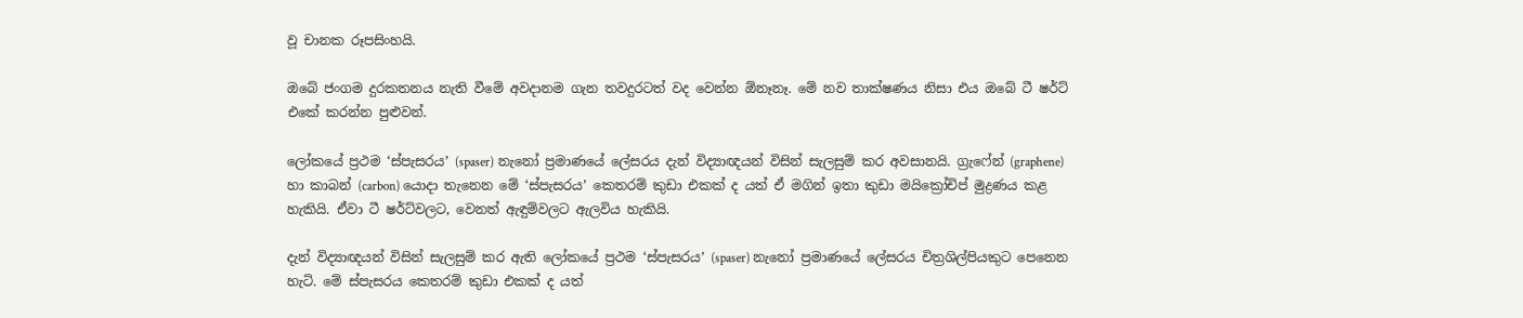වූ චානක රූපසිංහයි.

ඔබේ ජංගම දුරකතනය නැති වීමේ අවදානම ගැන තවදුරටත් වද වෙන්න ඕනෑනෑ. මේ නව තාක්ෂණය නිසා එය ඔබේ ටී ෂර්ට් එකේ කරන්න පුළුවන්.

ලෝකයේ ප්‍රථම ‘ස්පැසරය’ (spaser) නැනෝ ප්‍රමාණයේ ලේසරය දැන් විද්‍යාඥයන් විසින් සැලසුම් කර අවසානයි. ග්‍රැෆේන් (graphene) හා කාබන් (carbon) යොදා තැනෙන මේ ‘ස්පැසරය’ කෙතරම් කුඩා එකක් ද යත් ඒ මගින් ඉතා කුඩා මයික්‍රෝචිප් මුද්‍රණය කළ හැකියි. ඒවා ටී ෂර්ට්වලට, වෙනත් ඇඳුම්වලට ඇලවිය හැකියි.

දැන් විද්‍යාඥයන් විසින් සැලසුම් කර ඇති ලෝකයේ ප්‍රථම ‘ස්පැසරය’ (spaser) නැනෝ ප්‍රමාණයේ ලේසරය චිත්‍රශිල්පියකුට පෙනෙන හැටි. මේ ස්පැසරය කෙතරම් කුඩා එකක් ද යත්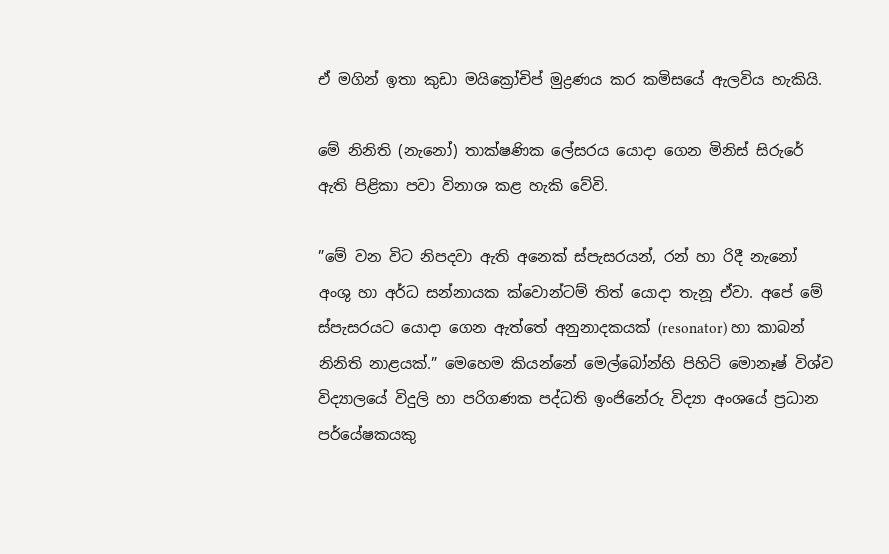ඒ මගින් ඉතා කුඩා මයික්‍රෝචිප් මුද්‍රණය කර කමිසයේ ඇලවිය හැකියි.

මේ නිනිති (නැනෝ) තාක්ෂණික ලේසරය යොදා ගෙන මිනිස් සිරුරේ ඇති පිළිකා පවා විනාශ කළ හැකි වේවි.

”මේ වන විට නිපදවා ඇති අනෙක් ස්පැසරයන්, රන් හා රිදී නැනෝ අංශු හා අර්ධ සන්නායක ක්වොන්ටම් තිත් යොදා තැනූ ඒවා. අපේ මේ ස්පැසරයට යොදා ගෙන ඇත්තේ අනුනාදකයක් (resonator) හා කාබන් නිනිති නාළයක්.” මෙහෙම කියන්නේ මෙල්බෝන්හි පිහිටි මොනෑෂ් විශ්ව විද්‍යාලයේ විදුලි හා පරිගණක පද්ධති ඉංජිනේරු විද්‍යා අංශයේ ප්‍රධාන පර්යේෂකයකු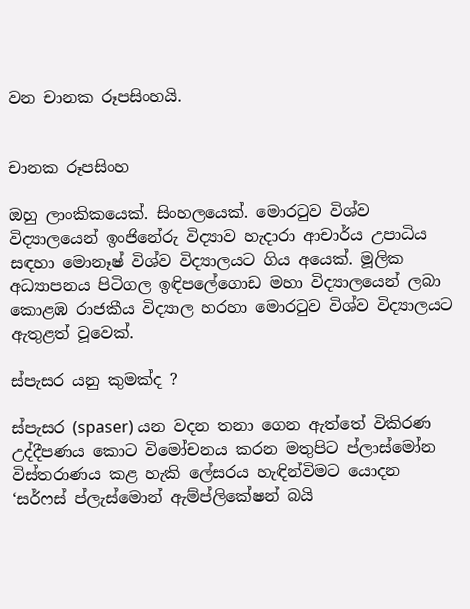වන චානක රූපසිංහයි.


චානක රූපසිංහ

ඔහු ලාංකිකයෙක්. සිංහලයෙක්. මොරටුව විශ්ව විද්‍යාලයෙන් ඉංජිනේරු විද්‍යාව හැදාරා ආචාර්ය උපාධිය සඳහා මොනෑෂ් විශ්ව විද්‍යාලයට ගිය අයෙක්. මූලික අධ්‍යාපනය පිටිගල ඉඳිපලේගොඩ මහා විද්‍යාලයෙන් ලබා කොළඹ රාජකීය විද්‍යාල හරහා මොරටුව විශ්ව විද්‍යාලයට ඇතුළත් වූවෙක්.

ස්පැසර යනු කුමක්ද ?

ස්පැසර (spaser) යන වදන තනා ගෙන ඇත්තේ විකිරණ උද්දීපණය කොට විමෝචනය කරන මතුපිට ප්ලාස්මෝන විස්තරාණය කළ හැකි ලේසරය හැඳින්විමට යොදන ‘සර්ෆස් ප්ලැස්මොන් ඇම්ප්ලිකේෂන් බයි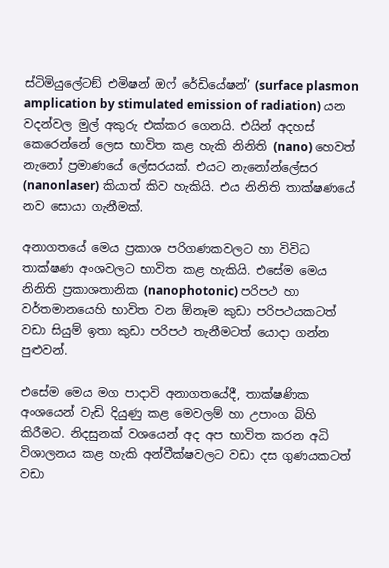ස්ටිමියුලේටඞ් එමිෂන් ඔෆ් රේඩියේෂන්’ (surface plasmon amplication by stimulated emission of radiation) යන වදන්වල මුල් අකුරු එක්කර ගෙනයි. එයින් අදහස් කෙරෙන්නේ ලෙස භාවිත කළ හැකි නිනිති (nano) හෙවත් නැනෝ ප්‍රමාණයේ ලේසරයක්. එයට නැනෝන්ලේසර (nanonlaser) කියාත් කිව හැකියි. එය නිනිති තාක්ෂණයේ නව සොයා ගැනීමක්.

අනාගතයේ මෙය ප්‍රකාශ පරිගණකවලට හා විවිධ තාක්ෂණ අංශවලට භාවිත කළ හැකියි. එසේම මෙය නිනිති ප්‍රකාශතානික (nanophotonic) පරිපථ හා වර්තමානයෙහි භාවිත වන ඕනෑම කුඩා පරිපථයකටත් වඩා සියුම් ඉතා කුඩා පරිපථ තැනීමටත් යොදා ගන්න පුළුවන්.

එසේම මෙය මග පාදාවි අනාගතයේදී, තාක්ෂණික අංශයෙන් වැඩි දියුණු කළ මෙවලම් හා උපාංග බිහි කිරීමට. නිදසුනක් වශයෙන් අද අප භාවිත කරන අධි විශාලනය කළ හැකි අන්වීක්ෂවලට වඩා දස ගුණයකටත් වඩා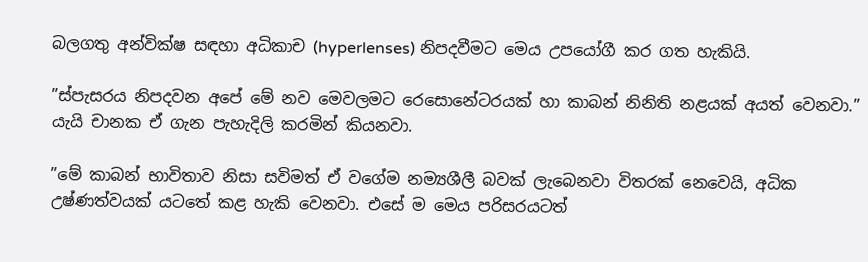බලගතු අන්වික්ෂ සඳහා අධිකාච (hyperlenses) නිපදවීමට මෙය උපයෝගී කර ගත හැකියි.

”ස්පැසරය නිපදවන අපේ මේ නව මෙවලමට රෙසොනේටරයක් හා කාබන් නිනිති නළයක් අයත් වෙනවා.” යැයි චානක ඒ ගැන පැහැදිලි කරමින් කියනවා.

”මේ කාබන් භාවිතාව නිසා සවිමත් ඒ වගේම නම්‍යශීලී බවක් ලැබෙනවා විතරක් නෙවෙයි, අධික උෂ්ණත්වයක් යටතේ කළ හැකි වෙනවා. එසේ ම මෙය පරිසරයටත්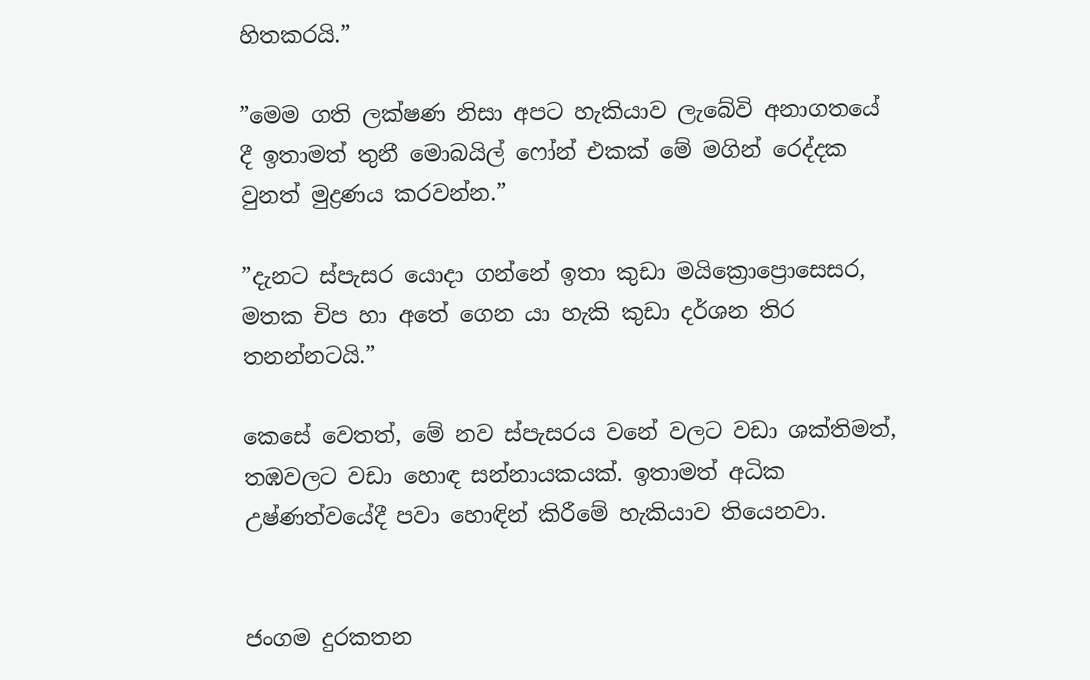හිතකරයි.”

”මෙම ගති ලක්ෂණ නිසා අපට හැකියාව ලැබේවි අනාගතයේ දී ඉතාමත් තුනී මොබයිල් ෆෝන් එකක් මේ මගින් රෙද්දක වුනත් මුද්‍රණය කරවන්න.”

”දැනට ස්පැසර යොදා ගන්නේ ඉතා කුඩා මයික්‍රොප්‍රොසෙසර, මතක චිප හා අතේ ගෙන යා හැකි කුඩා දර්ශන තිර තනන්නටයි.”

කෙසේ වෙතත්, මේ නව ස්පැසරය වනේ වලට වඩා ශක්තිමත්, තඹවලට වඩා හොඳ සන්නායකයක්. ඉතාමත් අධික උෂ්ණත්වයේදී පවා හොඳින් කිරීමේ හැකියාව තියෙනවා.


ජංගම දුරකතන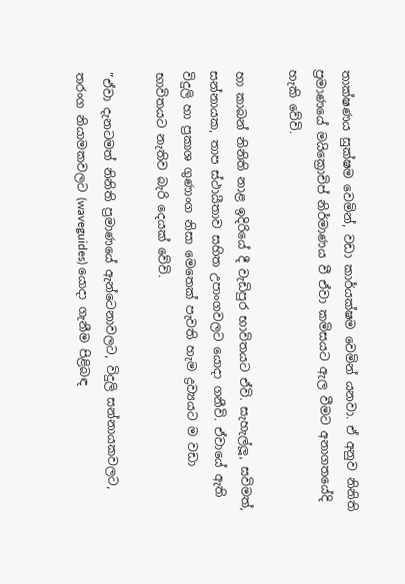තාක්ෂණය සුක්ෂම වෙමින්, වඩා කාර්යක්ෂම වෙමින් යනවා. ඒ අනුව නිනිති ප්‍රමාණයේ මයික්‍රොචිප් නිර්මාණය වී ඒවා කමිසයට ඇල වීමට අනාගතයේදි හැකි වේවි.

හා කාබන් නිනිති නාළ ඉදිරියේ දී වැඩිපුර භාවිතයට ඒවි. සැහැල්ලූ, සවිමත්, සන්නායක, තාප ස්ථායීතාව සහිත උපාංගවලට යොදා ගනීවි. ඒවායේ ඇති විදුලි හා ප්‍රකාශ ගුණාංග නිසා මෙතෙක් පැවති හැම ද්‍රව්‍යයට ම වඩා භාවිතයට නැතිව බැරි දෙයක් වේවි.

”ඒවා දැනටමත් නිනිති ප්‍රමාණයේ ඇන්ටෙනාවලට, විදුලි සන්නායකවලට, තරංග නියාමකවලට (waveguides) යොදා ගැනීම පිළිබඳ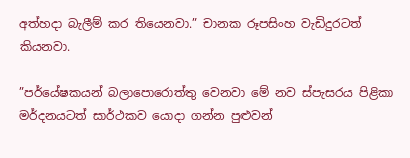අත්හදා බැලීම් කර තියෙනවා.” චානක රූපසිංහ වැඩිදුරටත් කියනවා.

”පර්යේෂකයන් බලාපොරොත්තු වෙනවා මේ නව ස්පැසරය පිළිකා මර්දනයටත් සාර්ථකව යොදා ගන්න පුළුවන්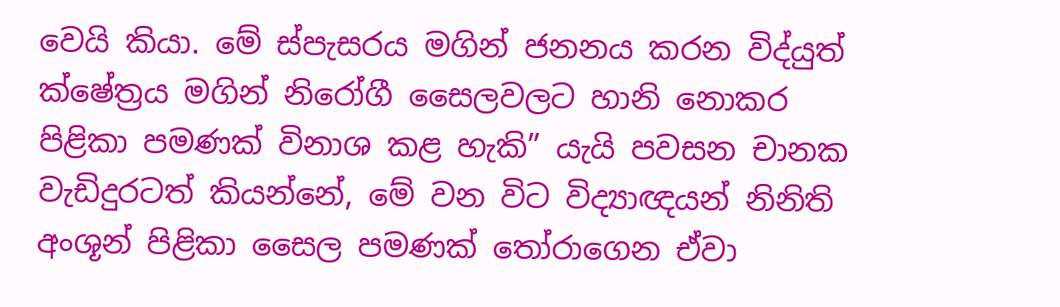වෙයි කියා. මේ ස්පැසරය මගින් ජනනය කරන විද්යුත් ක්ෂේත්‍රය මගින් නිරෝගී සෛලවලට හානි නොකර පිළිකා පමණක් විනාශ කළ හැකි” යැයි පවසන චානක වැඩිදුරටත් කියන්නේ, මේ වන විට විද්‍යාඥයන් නිනිති අංශූන් පිළිකා සෛල පමණක් තෝරාගෙන ඒවා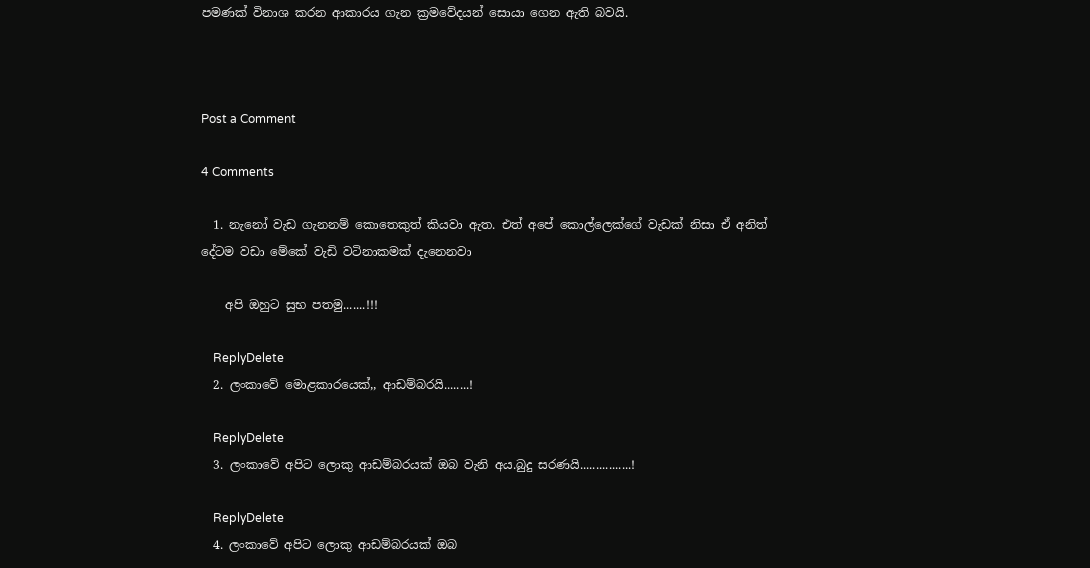පමණක් විනාශ කරන ආකාරය ගැන ක්‍රමවේදයන් සොයා ගෙන ඇති බවයි.



Post a Comment

4 Comments

  1. නැනෝ වැඩ ගැනනම් කොතෙකුත් කියවා ඇත. එත් අපේ කොල්ලෙක්ගේ වැඩක් නිසා ඒ අනිත් දේටම වඩා මේකේ වැඩි වටිනාකමක් දැනෙනවා

    අපි ඔහුට සුභ පතමු.......!!!

    ReplyDelete
  2. ලංකාවේ මොළකාරයෙක්,, ආඩම්බරයි........!

    ReplyDelete
  3. ලංකාවේ අපිට ලොකු ආඩම්බරයක් ඔබ වැනි අය.බුදු සරණයි................!

    ReplyDelete
  4. ලංකාවේ අපිට ලොකු ආඩම්බරයක් ඔබ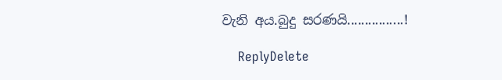වැනි අය.බුදු සරණයි................!

    ReplyDelete